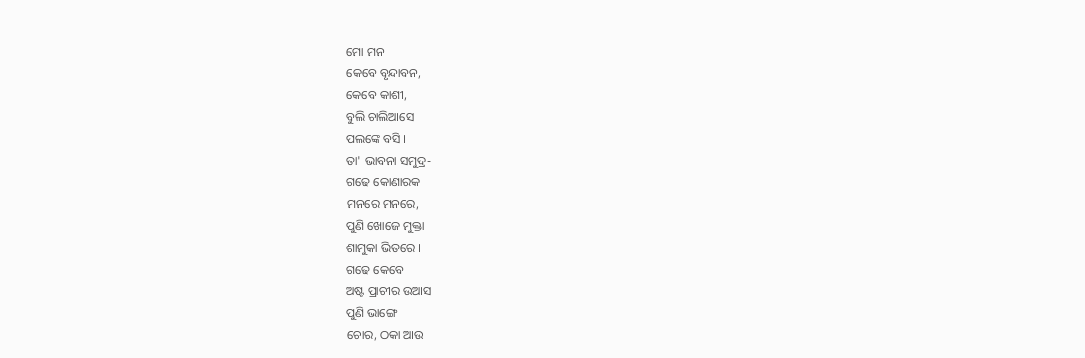ମୋ ମନ
କେବେ ବୃନ୍ଦାବନ,
କେବେ କାଶୀ,
ବୁଲି ଚାଲିଆସେ
ପଲଙ୍କେ ବସି ।
ତା' ଭାବନା ସମୁଦ୍ର-
ଗଢେ କୋଣାରକ
ମନରେ ମନରେ,
ପୁଣି ଖୋଜେ ମୁକ୍ତା
ଶାମୁକା ଭିତରେ ।
ଗଢେ କେବେ
ଅଷ୍ଟ ପ୍ରାଚୀର ଉଆସ
ପୁଣି ଭାଙ୍ଗେ
ଚୋର, ଠକା ଆଉ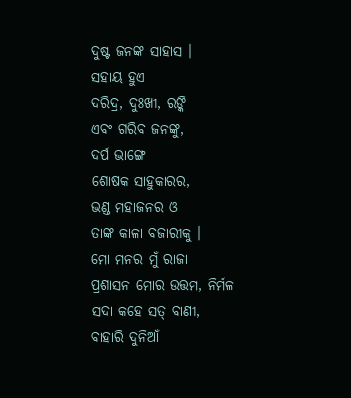ଦୁଷ୍ଟ ଜନଙ୍କ ସାହାସ ।
ସହାୟ ହୁଏ
ଦରିଦ୍ର, ଦୁଃଖୀ, ରଙ୍କି
ଏବଂ ଗରିବ ଜନଙ୍କୁ,
ଦର୍ପ ଭାଙ୍ଗେ
ଶୋଷକ ସାହୁକାରର,
ଭଣ୍ଡ ମହାଜନର ଓ
ତାଙ୍କ କାଳା ବଜାରୀକୁ ।
ମୋ ମନର ମୁଁ ରାଜା
ପ୍ରଶାସନ ମୋର ଉତ୍ତମ, ନିର୍ମଳ
ସଦା କହେ ସତ୍ ବାଣୀ,
ବାହାରି ଦୁନିଆଁ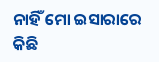ନାହିଁ ମୋ ଇସାରାରେ କିଛି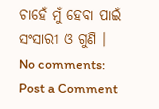ଚାହେଁ ମୁଁ ହେବା ପାଇଁ
ସଂସାରୀ ଓ ଗୁଣି ।
No comments:
Post a Comment